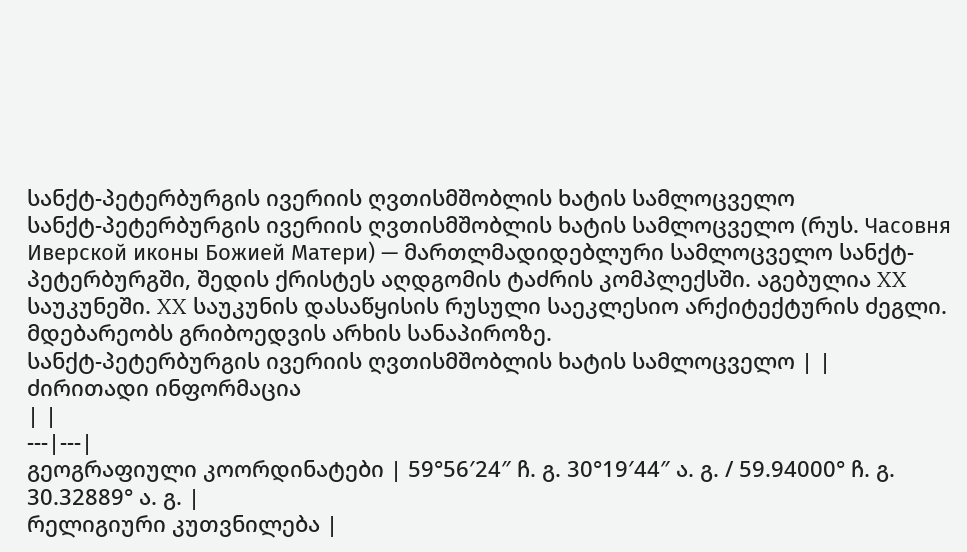სანქტ-პეტერბურგის ივერიის ღვთისმშობლის ხატის სამლოცველო
სანქტ-პეტერბურგის ივერიის ღვთისმშობლის ხატის სამლოცველო (რუს. Часовня Иверской иконы Божией Матери) — მართლმადიდებლური სამლოცველო სანქტ-პეტერბურგში, შედის ქრისტეს აღდგომის ტაძრის კომპლექსში. აგებულია XX საუკუნეში. XX საუკუნის დასაწყისის რუსული საეკლესიო არქიტექტურის ძეგლი. მდებარეობს გრიბოედვის არხის სანაპიროზე.
სანქტ-პეტერბურგის ივერიის ღვთისმშობლის ხატის სამლოცველო | |
ძირითადი ინფორმაცია
| |
---|---|
გეოგრაფიული კოორდინატები | 59°56′24″ ჩ. გ. 30°19′44″ ა. გ. / 59.94000° ჩ. გ. 30.32889° ა. გ. |
რელიგიური კუთვნილება |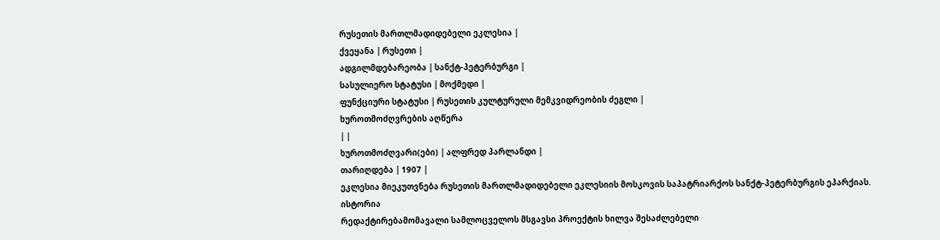რუსეთის მართლმადიდებელი ეკლესია |
ქვეყანა | რუსეთი |
ადგილმდებარეობა | სანქტ-პეტერბურგი |
სასულიერო სტატუსი | მოქმედი |
ფუნქციური სტატუსი | რუსეთის კულტურული მემკვიდრეობის ძეგლი |
ხუროთმოძღვრების აღწერა
| |
ხუროთმოძღვარი(ები) | ალფრედ პარლანდი |
თარიღდება | 1907 |
ეკლესია მიეკუთვნება რუსეთის მართლმადიდებელი ეკლესიის მოსკოვის საპატრიარქოს სანქტ-პეტერბურგის ეპარქიას.
ისტორია
რედაქტირებამომავალი სამლოცველოს მსგავსი პროექტის ხილვა შესაძლებელი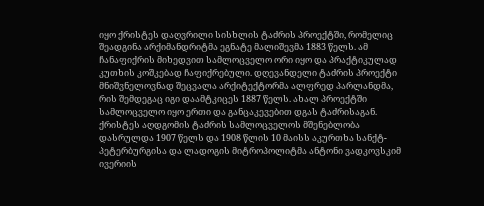იყო ქრისტეს დაღვრილი სისხლის ტაძრის პროექტში, რომელიც შეადგინა არქიმანდრიტმა ეგნატე მალიშევმა 1883 წელს. ამ ჩანაფიქრის მიხედვით სამლოცველო ორი იყო და პრაქტიკულად კუთხის კოშკებად ჩაფიქრებული. დღევანდელი ტაძრის პროექტი მნიშვნელოვნად შეცვალა არქიტექტორმა ალფრედ პარლანდმა, რის შემდეგაც იგი დაამტკიცეს 1887 წელს. ახალ პროექტში სამლოცველო იყო ერთი და განცაკევებით დგას ტაძრისაგან.
ქრისტეს აღდგომის ტაძრის სამლოცველოს მშენებლობა დასრულდა 1907 წელს და 1908 წლის 10 მაისს აკურთხა სანქტ-პეტერბურგისა და ლადოგის მიტროპოლიტმა ანტონი ვადკოვსკიმ ივერიის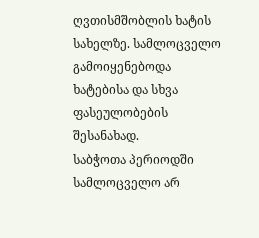ღვთისმშობლის ხატის სახელზე. სამლოცველო გამოიყენებოდა ხატებისა და სხვა ფასეულობების შესანახად.
საბჭოთა პერიოდში სამლოცველო არ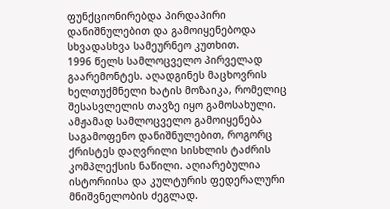ფუნქციონირებდა პირდაპირი დანიშნულებით და გამოიყენებოდა სხვადასხვა სამეურნეო კუთხით.
1996 წელს სამლოცველო პირველად გაარემონტეს. აღადგინეს მაცხოვრის ხელთუქმნელი ხატის მოზაიკა, რომელიც შესასვლელის თავზე იყო გამოსახული.
ამჟამად სამლოცველო გამოიყენება საგამოფენო დანიშნულებით, როგორც ქრისტეს დაღვრილი სისხლის ტაძრის კომპლექსის ნაწილი. აღიარებულია ისტორიისა და კულტურის ფედერალური მნიშვნელობის ძეგლად.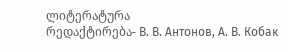ლიტერატურა
რედაქტირება- В. В. Антонов, А. В. Кобак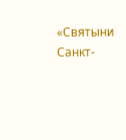«Святыни Санкт-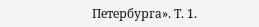Петербурга». Т. 1.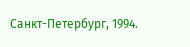Санкт-Петербург, 1994.